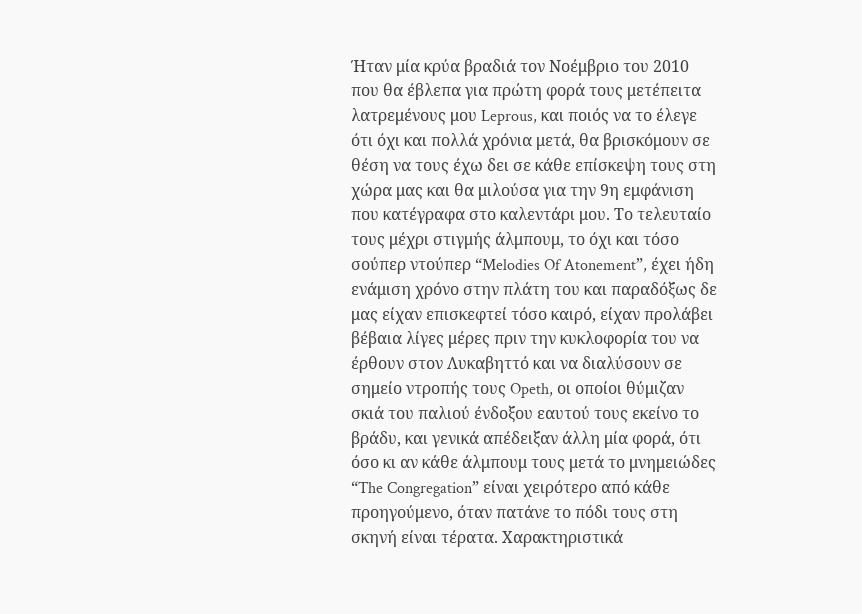Ήταν μία κρύα βραδιά τον Νοέμβριο του 2010 που θα έβλεπα για πρώτη φορά τους μετέπειτα λατρεμένους μου Leprous, και ποιός να το έλεγε ότι όχι και πολλά χρόνια μετά, θα βρισκόμουν σε θέση να τους έχω δει σε κάθε επίσκεψη τους στη χώρα μας και θα μιλούσα για την 9η εμφάνιση που κατέγραφα στο καλεντάρι μου. Το τελευταίο τους μέχρι στιγμής άλμπουμ, το όχι και τόσο σούπερ ντούπερ “Melodies Of Atonement”, έχει ήδη ενάμιση χρόνο στην πλάτη του και παραδόξως δε μας είχαν επισκεφτεί τόσο καιρό, είχαν προλάβει βέβαια λίγες μέρες πριν την κυκλοφορία του να έρθουν στον Λυκαβηττό και να διαλύσουν σε σημείο ντροπής τους Opeth, οι οποίοι θύμιζαν σκιά του παλιού ένδοξου εαυτού τους εκείνο το βράδυ, και γενικά απέδειξαν άλλη μία φορά, ότι όσο κι αν κάθε άλμπουμ τους μετά το μνημειώδες “The Congregation” είναι χειρότερο από κάθε προηγούμενο, όταν πατάνε το πόδι τους στη σκηνή είναι τέρατα. Χαρακτηριστικά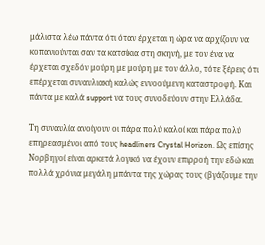μάλιστα λέω πάντα ότι όταν έρχεται η ώρα να αρχίζουν να κοπανιούνται σαν τα κατσίκια στη σκηνή, με τον ένα να έρχεται σχεδόν μούρη με μούρη με τον άλλο, τότε ξέρεις ότι επέρχεται συναυλιακή καλώς εννοούμενη καταστροφή. Και πάντα με καλά support να τους συνοδεύουν στην Ελλάδα.

Τη συναυλία ανοίγουν οι πάρα πολύ καλοί και πάρα πολύ επηρεασμένοι από τους headliners Crystal Horizon. Ως επίσης Νορβηγοί είναι αρκετά λογικό να έχουν επιρροή την εδώ και πολλά χρόνια μεγάλη μπάντα της χώρας τους (βγάζουμε την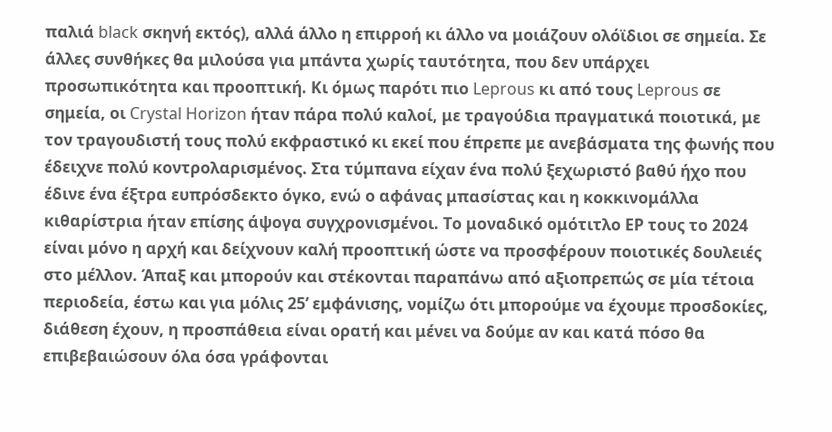παλιά black σκηνή εκτός), αλλά άλλο η επιρροή κι άλλο να μοιάζουν ολόϊδιοι σε σημεία. Σε άλλες συνθήκες θα μιλούσα για μπάντα χωρίς ταυτότητα, που δεν υπάρχει προσωπικότητα και προοπτική. Κι όμως παρότι πιο Leprous κι από τους Leprous σε σημεία, οι Crystal Horizon ήταν πάρα πολύ καλοί, με τραγούδια πραγματικά ποιοτικά, με τον τραγουδιστή τους πολύ εκφραστικό κι εκεί που έπρεπε με ανεβάσματα της φωνής που έδειχνε πολύ κοντρολαρισμένος. Στα τύμπανα είχαν ένα πολύ ξεχωριστό βαθύ ήχο που έδινε ένα έξτρα ευπρόσδεκτο όγκο, ενώ ο αφάνας μπασίστας και η κοκκινομάλλα κιθαρίστρια ήταν επίσης άψογα συγχρονισμένοι. Το μοναδικό ομότιτλο ΕΡ τους το 2024 είναι μόνο η αρχή και δείχνουν καλή προοπτική ώστε να προσφέρουν ποιοτικές δουλειές στο μέλλον. Άπαξ και μπορούν και στέκονται παραπάνω από αξιοπρεπώς σε μία τέτοια περιοδεία, έστω και για μόλις 25’ εμφάνισης, νομίζω ότι μπορούμε να έχουμε προσδοκίες, διάθεση έχουν, η προσπάθεια είναι ορατή και μένει να δούμε αν και κατά πόσο θα επιβεβαιώσουν όλα όσα γράφονται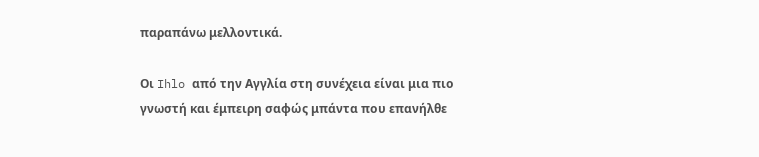παραπάνω μελλοντικά.

Oι Ihlo από την Αγγλία στη συνέχεια είναι μια πιο γνωστή και έμπειρη σαφώς μπάντα που επανήλθε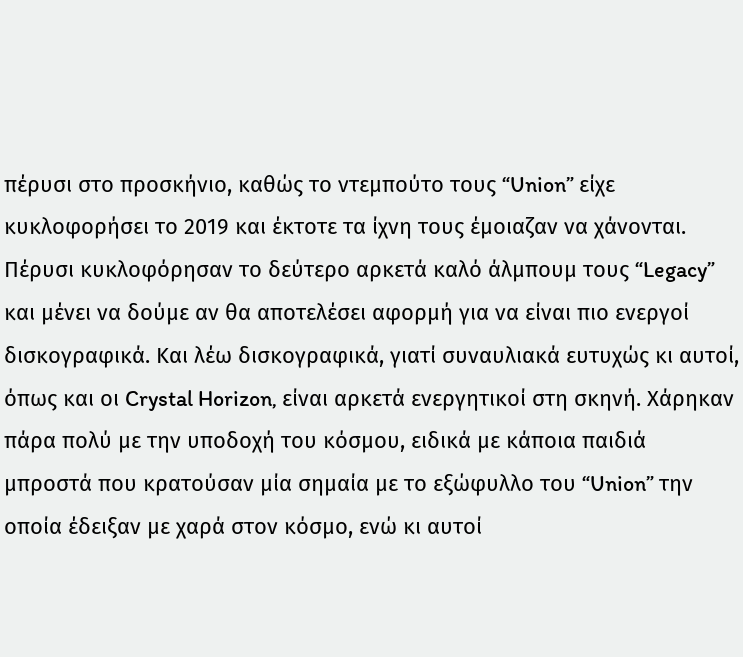πέρυσι στο προσκήνιο, καθώς το ντεμπούτο τους “Union” είχε κυκλοφορήσει το 2019 και έκτοτε τα ίχνη τους έμοιαζαν να χάνονται. Πέρυσι κυκλοφόρησαν το δεύτερο αρκετά καλό άλμπουμ τους “Legacy” και μένει να δούμε αν θα αποτελέσει αφορμή για να είναι πιο ενεργοί δισκογραφικά. Και λέω δισκογραφικά, γιατί συναυλιακά ευτυχώς κι αυτοί, όπως και οι Crystal Horizon, είναι αρκετά ενεργητικοί στη σκηνή. Χάρηκαν πάρα πολύ με την υποδοχή του κόσμου, ειδικά με κάποια παιδιά μπροστά που κρατούσαν μία σημαία με το εξώφυλλο του “Union” την οποία έδειξαν με χαρά στον κόσμο, ενώ κι αυτοί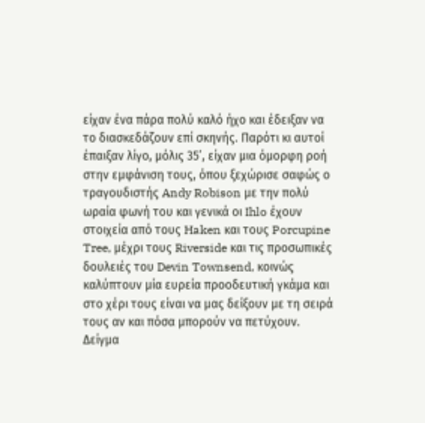είχαν ένα πάρα πολύ καλό ήχο και έδειξαν να το διασκεδάζουν επί σκηνής. Παρότι κι αυτοί έπαιξαν λίγο, μόλις 35’, είχαν μια όμορφη ροή στην εμφάνιση τους, όπου ξεχώρισε σαφώς ο τραγουδιστής Andy Robison με την πολύ ωραία φωνή του και γενικά οι Ihlo έχουν στοιχεία από τους Haken και τους Porcupine Tree, μέχρι τους Riverside και τις προσωπικές δουλειές του Devin Townsend, κοινώς καλύπτουν μία ευρεία προοδευτική γκάμα και στο χέρι τους είναι να μας δείξουν με τη σειρά τους αν και πόσα μπορούν να πετύχουν. Δείγμα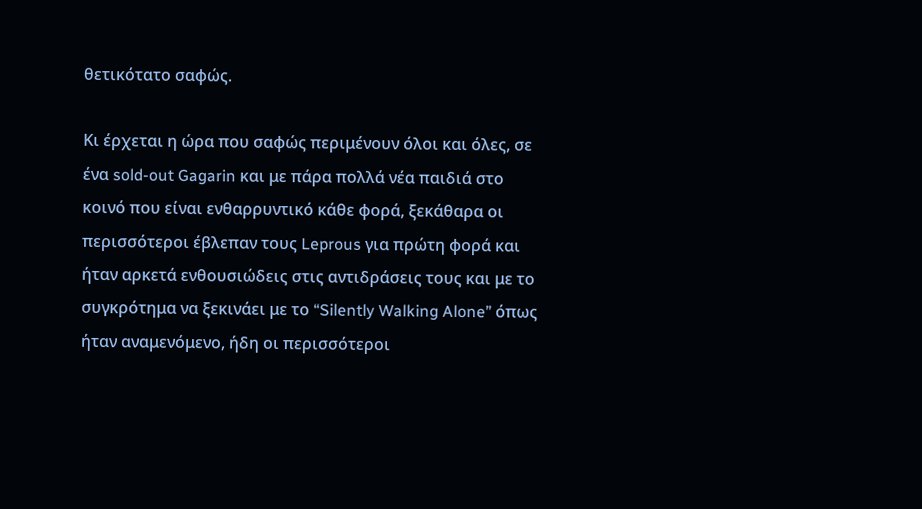θετικότατο σαφώς.

Κι έρχεται η ώρα που σαφώς περιμένουν όλοι και όλες, σε ένα sold-out Gagarin και με πάρα πολλά νέα παιδιά στο κοινό που είναι ενθαρρυντικό κάθε φορά, ξεκάθαρα οι περισσότεροι έβλεπαν τους Leprous για πρώτη φορά και ήταν αρκετά ενθουσιώδεις στις αντιδράσεις τους και με το συγκρότημα να ξεκινάει με το “Silently Walking Alone” όπως ήταν αναμενόμενο, ήδη οι περισσότεροι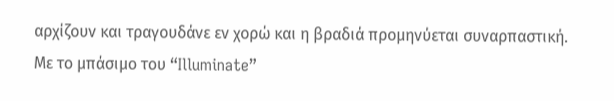αρχίζουν και τραγουδάνε εν χορώ και η βραδιά προμηνύεται συναρπαστική. Με το μπάσιμο του “Illuminate”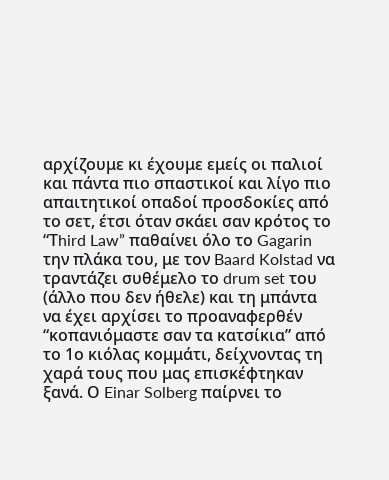αρχίζουμε κι έχουμε εμείς οι παλιοί και πάντα πιο σπαστικοί και λίγο πιο απαιτητικοί οπαδοί προσδοκίες από το σετ, έτσι όταν σκάει σαν κρότος το “Τhird Law” παθαίνει όλο το Gagarin την πλάκα του, με τον Baard Kolstad να τραντάζει συθέμελο το drum set του (άλλο που δεν ήθελε) και τη μπάντα να έχει αρχίσει το προαναφερθέν “κοπανιόμαστε σαν τα κατσίκια” από το 1ο κιόλας κομμάτι, δείχνοντας τη χαρά τους που μας επισκέφτηκαν ξανά. Ο Einar Solberg παίρνει το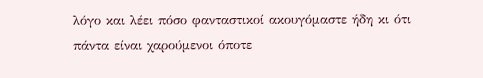λόγο και λέει πόσο φανταστικοί ακουγόμαστε ήδη κι ότι πάντα είναι χαρούμενοι όποτε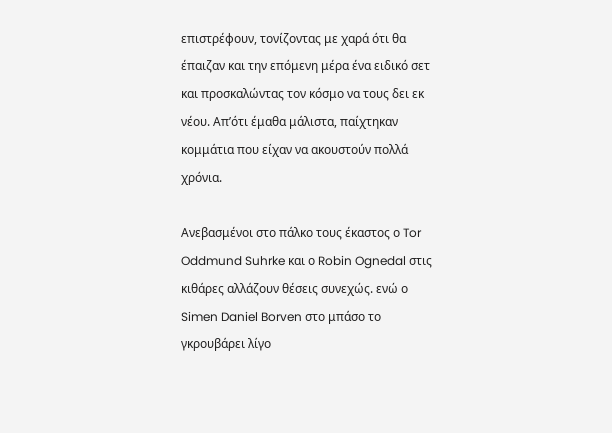επιστρέφουν, τονίζοντας με χαρά ότι θα έπαιζαν και την επόμενη μέρα ένα ειδικό σετ και προσκαλώντας τον κόσμο να τους δει εκ νέου. Απ’ότι έμαθα μάλιστα, παίχτηκαν κομμάτια που είχαν να ακουστούν πολλά χρόνια.

Ανεβασμένοι στο πάλκο τους έκαστος ο Tor Oddmund Suhrke και ο Robin Ognedal στις κιθάρες αλλάζουν θέσεις συνεχώς. ενώ ο Simen Daniel Borven στο μπάσο το γκρουβάρει λίγο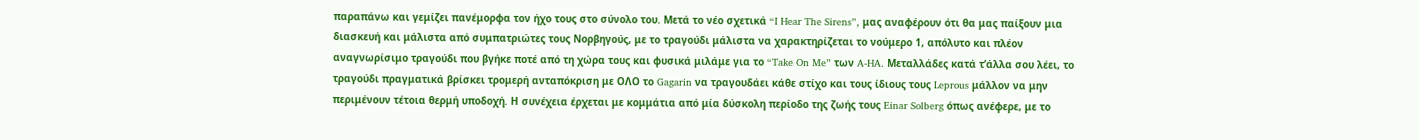παραπάνω και γεμίζει πανέμορφα τον ήχο τους στο σύνολο του. Μετά το νέο σχετικά “I Hear The Sirens”, μας αναφέρουν ότι θα μας παίξουν μια διασκευή και μάλιστα από συμπατριώτες τους Νορβηγούς, με το τραγούδι μάλιστα να χαρακτηρίζεται το νούμερο 1, απόλυτο και πλέον αναγνωρίσιμο τραγούδι που βγήκε ποτέ από τη χώρα τους και φυσικά μιλάμε για το “Take On Me” των A-HA. Μεταλλάδες κατά τ’άλλα σου λέει, το τραγούδι πραγματικά βρίσκει τρομερή ανταπόκριση με ΟΛΟ το Gagarin να τραγουδάει κάθε στίχο και τους ίδιους τους Leprous μάλλον να μην περιμένουν τέτοια θερμή υποδοχή. Η συνέχεια έρχεται με κομμάτια από μία δύσκολη περίοδο της ζωής τους Einar Solberg όπως ανέφερε, με το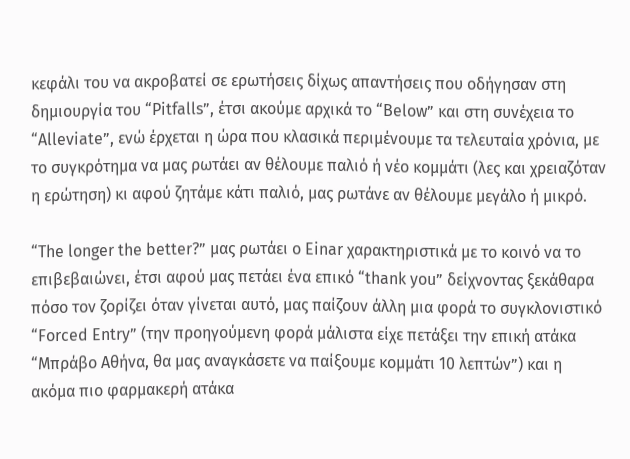κεφάλι του να ακροβατεί σε ερωτήσεις δίχως απαντήσεις που οδήγησαν στη δημιουργία του “Pitfalls”, έτσι ακούμε αρχικά το “Below” και στη συνέχεια το “Alleviate”, ενώ έρχεται η ώρα που κλασικά περιμένουμε τα τελευταία χρόνια, με το συγκρότημα να μας ρωτάει αν θέλουμε παλιό ή νέο κομμάτι (λες και χρειαζόταν η ερώτηση) κι αφού ζητάμε κάτι παλιό, μας ρωτάνε αν θέλουμε μεγάλο ή μικρό.

“The longer the better?” μας ρωτάει ο Einar χαρακτηριστικά με το κοινό να το επιβεβαιώνει, έτσι αφού μας πετάει ένα επικό “thank you” δείχνοντας ξεκάθαρα πόσο τον ζορίζει όταν γίνεται αυτό, μας παίζουν άλλη μια φορά το συγκλονιστικό “Forced Entry” (την προηγούμενη φορά μάλιστα είχε πετάξει την επική ατάκα “Μπράβο Αθήνα, θα μας αναγκάσετε να παίξουμε κομμάτι 10 λεπτών”) και η ακόμα πιο φαρμακερή ατάκα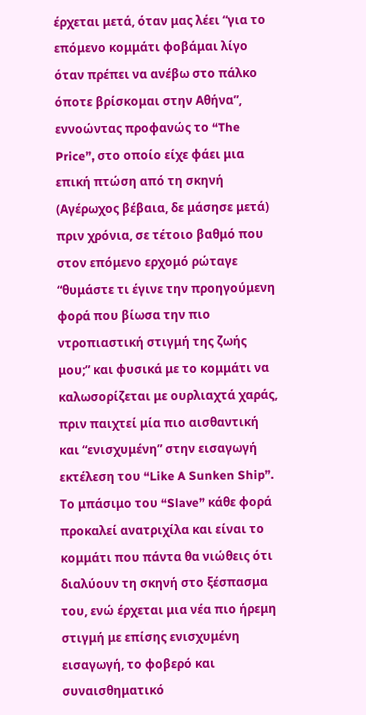έρχεται μετά, όταν μας λέει “για το επόμενο κομμάτι φοβάμαι λίγο όταν πρέπει να ανέβω στο πάλκο όποτε βρίσκομαι στην Αθήνα”, εννοώντας προφανώς το “The Price”, στο οποίο είχε φάει μια επική πτώση από τη σκηνή (Αγέρωχος βέβαια, δε μάσησε μετά) πριν χρόνια, σε τέτοιο βαθμό που στον επόμενο ερχομό ρώταγε “θυμάστε τι έγινε την προηγούμενη φορά που βίωσα την πιο ντροπιαστική στιγμή της ζωής μου;” και φυσικά με το κομμάτι να καλωσορίζεται με ουρλιαχτά χαράς, πριν παιχτεί μία πιο αισθαντική και “ενισχυμένη” στην εισαγωγή εκτέλεση του “Like A Sunken Ship”. Το μπάσιμο του “Slave” κάθε φορά προκαλεί ανατριχίλα και είναι το κομμάτι που πάντα θα νιώθεις ότι διαλύουν τη σκηνή στο ξέσπασμα του, ενώ έρχεται μια νέα πιο ήρεμη στιγμή με επίσης ενισχυμένη εισαγωγή, το φοβερό και συναισθηματικό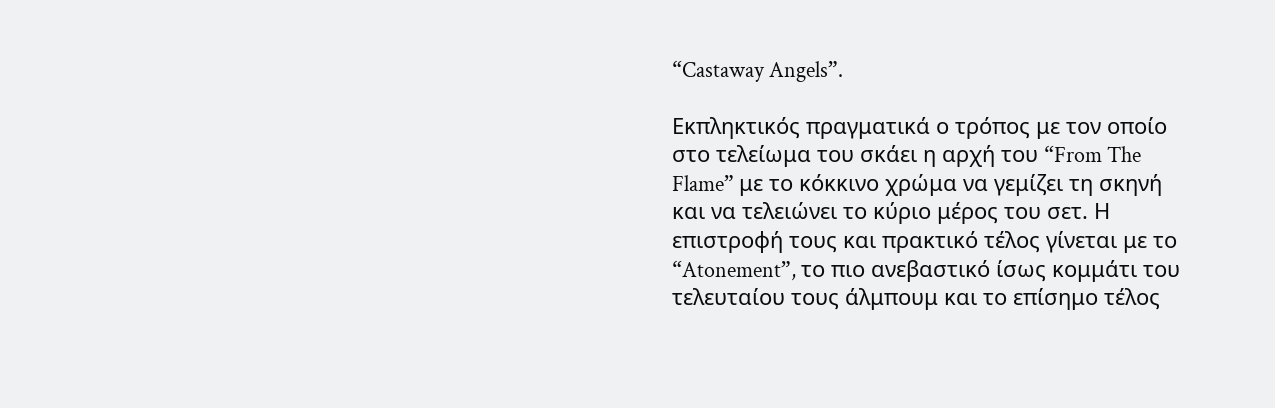“Castaway Angels”.

Εκπληκτικός πραγματικά ο τρόπος με τον οποίο στο τελείωμα του σκάει η αρχή του “From The Flame” με το κόκκινο χρώμα να γεμίζει τη σκηνή και να τελειώνει το κύριο μέρος του σετ. Η επιστροφή τους και πρακτικό τέλος γίνεται με το “Atonement”, το πιο ανεβαστικό ίσως κομμάτι του τελευταίου τους άλμπουμ και το επίσημο τέλος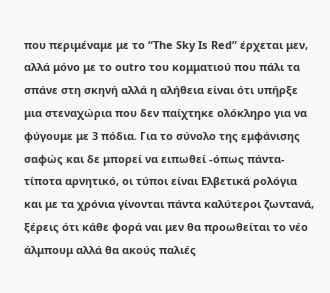που περιμέναμε με το “The Sky Is Red” έρχεται μεν, αλλά μόνο με το outro του κομματιού που πάλι τα σπάνε στη σκηνή αλλά η αλήθεια είναι ότι υπήρξε μια στεναχώρια που δεν παίχτηκε ολόκληρο για να φύγουμε με 3 πόδια. Για το σύνολο της εμφάνισης σαφώς και δε μπορεί να ειπωθεί -όπως πάντα- τίποτα αρνητικό, οι τύποι είναι Ελβετικά ρολόγια και με τα χρόνια γίνονται πάντα καλύτεροι ζωντανά, ξέρεις ότι κάθε φορά ναι μεν θα προωθείται το νέο άλμπουμ αλλά θα ακούς παλιές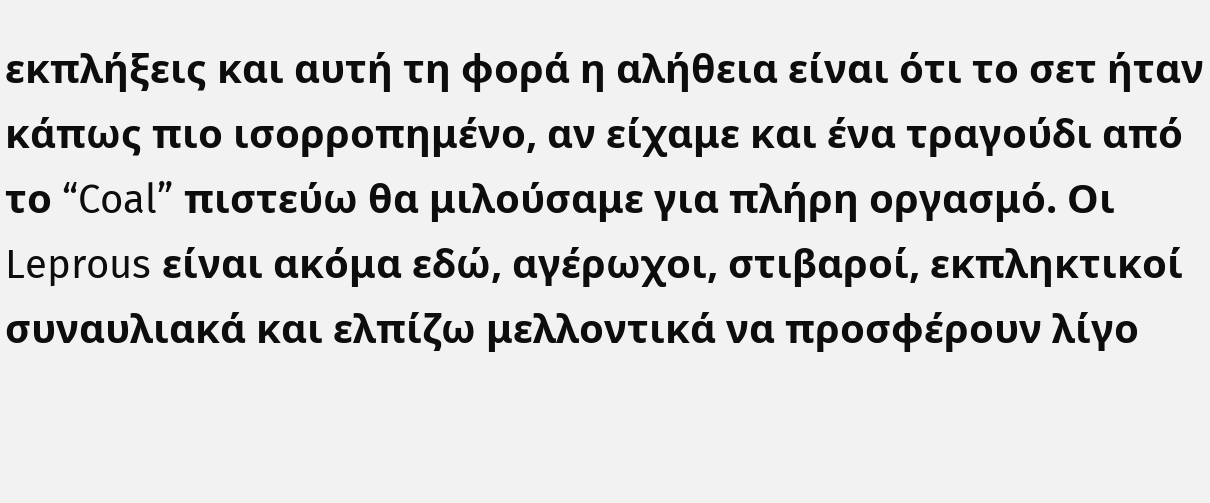εκπλήξεις και αυτή τη φορά η αλήθεια είναι ότι το σετ ήταν κάπως πιο ισορροπημένο, αν είχαμε και ένα τραγούδι από το “Coal” πιστεύω θα μιλούσαμε για πλήρη οργασμό. Οι Leprous είναι ακόμα εδώ, αγέρωχοι, στιβαροί, εκπληκτικοί συναυλιακά και ελπίζω μελλοντικά να προσφέρουν λίγο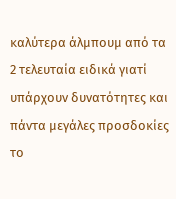καλύτερα άλμπουμ από τα 2 τελευταία ειδικά γιατί υπάρχουν δυνατότητες και πάντα μεγάλες προσδοκίες το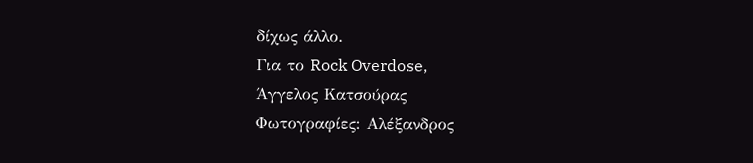δίχως άλλο.
Για το Rock Overdose,
Άγγελος Κατσούρας
Φωτογραφίες: Αλέξανδρος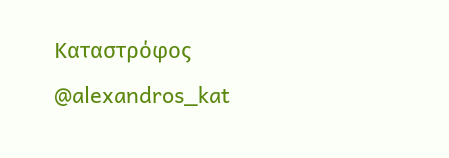Καταστρόφος @alexandros_kat